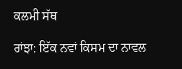ਕਲਮੀ ਸੱਥ

ਰਾਂਝਾ: ਇੱਕ ਨਵਾਂ ਕਿਸਮ ਦਾ ਨਾਵਲ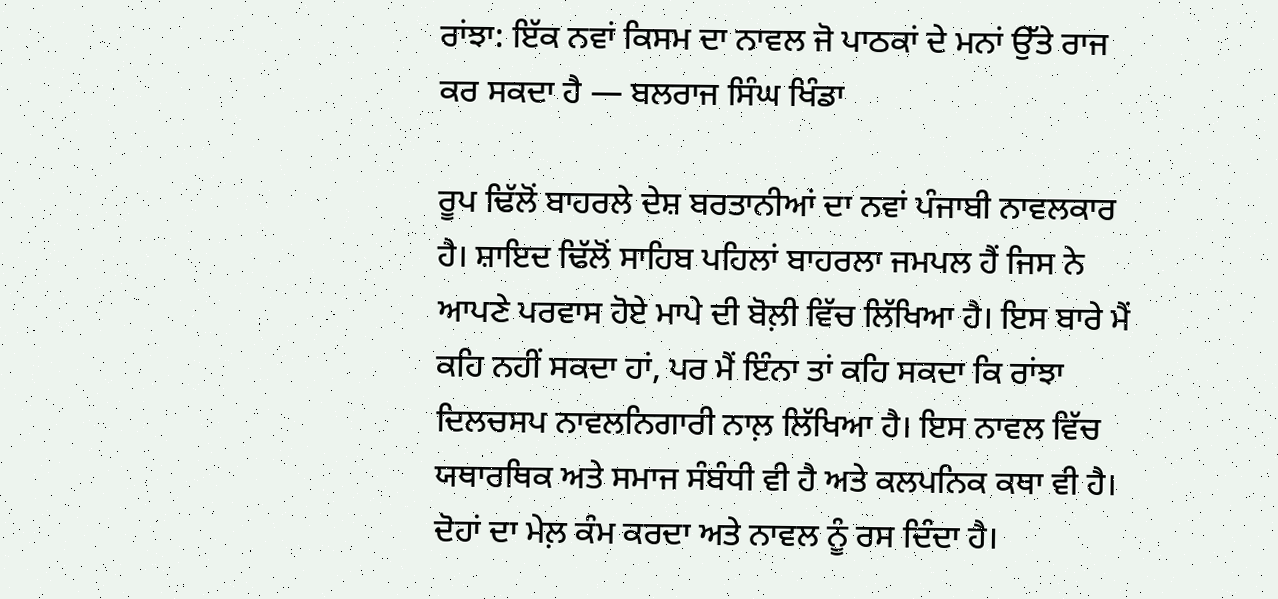ਰਾਂਝਾ: ਇੱਕ ਨਵਾਂ ਕਿਸਮ ਦਾ ਨਾਵਲ ਜੋ ਪਾਠਕਾਂ ਦੇ ਮਨਾਂ ਉੱਤੇ ਰਾਜ ਕਰ ਸਕਦਾ ਹੈ — ਬਲਰਾਜ ਸਿੰਘ ਖਿੰਡਾ

ਰੂਪ ਢਿੱਲੋਂ ਬਾਹਰਲੇ ਦੇਸ਼ ਬਰਤਾਨੀਆਂ ਦਾ ਨਵਾਂ ਪੰਜਾਬੀ ਨਾਵਲਕਾਰ ਹੈ। ਸ਼ਾਇਦ ਢਿੱਲੋਂ ਸਾਹਿਬ ਪਹਿਲਾਂ ਬਾਹਰਲਾ ਜਮਪਲ ਹੈਂ ਜਿਸ ਨੇ ਆਪਣੇ ਪਰਵਾਸ ਹੋਏ ਮਾਪੇ ਦੀ ਬੋਲ਼ੀ ਵਿੱਚ ਲਿੱਖਿਆ ਹੈ। ਇਸ ਬਾਰੇ ਮੈਂ ਕਹਿ ਨਹੀਂ ਸਕਦਾ ਹਾਂ, ਪਰ ਮੈਂ ਇੰਨਾ ਤਾਂ ਕਹਿ ਸਕਦਾ ਕਿ ਰਾਂਝਾ ਦਿਲਚਸਪ ਨਾਵਲਨਿਗਾਰੀ ਨਾਲ਼ ਲਿੱਖਿਆ ਹੈ। ਇਸ ਨਾਵਲ ਵਿੱਚ ਯਥਾਰਥਿਕ ਅਤੇ ਸਮਾਜ ਸੰਬੰਧੀ ਵੀ ਹੈ ਅਤੇ ਕਲਪਨਿਕ ਕਥਾ ਵੀ ਹੈ। ਦੋਹਾਂ ਦਾ ਮੇਲ਼ ਕੰਮ ਕਰਦਾ ਅਤੇ ਨਾਵਲ ਨੂੰ ਰਸ ਦਿੰਦਾ ਹੈ।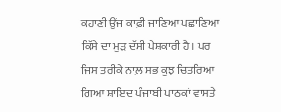ਕਹਾਣੀ ਉਂਜ ਕਾਫ਼ੀ ਜਾਣਿਆ ਪਛਾਣਿਆ ਕਿੱਸੇ ਦਾ ਮੁੜ ਦੱਸੀ ਪੇਸ਼ਕਾਰੀ ਹੈ। ਪਰ ਜਿਸ ਤਰੀਕੇ ਨਾਲ਼ ਸਭ ਕੁਝ ਚਿਤਰਿਆ ਗਿਆ ਸ਼ਾਇਦ ਪੰਜਾਬੀ ਪਾਠਕਾਂ ਵਾਸਤੇ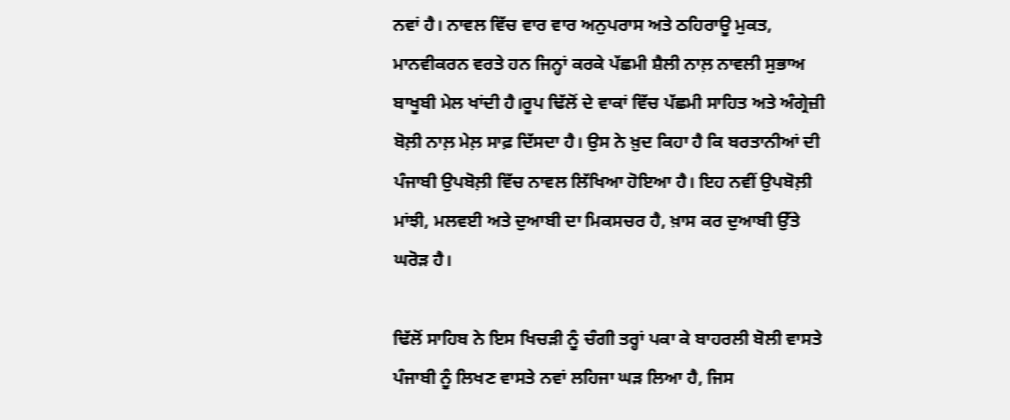ਨਵਾਂ ਹੈ। ਨਾਵਲ ਵਿੱਚ ਵਾਰ ਵਾਰ ਅਨੁਪਰਾਸ ਅਤੇ ਠਹਿਰਾਊ ਮੁਕਤ, ਮਾਨਵੀਕਰਨ ਵਰਤੇ ਹਨ ਜਿਨ੍ਹਾਂ ਕਰਕੇ ਪੱਛਮੀ ਸ਼ੈਲੀ ਨਾਲ਼ ਨਾਵਲੀ ਸੁਭਾਅ ਬਾਖੂਬੀ ਮੇਲ ਖਾਂਦੀ ਹੈ।ਰੂਪ ਢਿੱਲੋਂ ਦੇ ਵਾਕਾਂ ਵਿੱਚ ਪੱਛਮੀ ਸਾਹਿਤ ਅਤੇ ਅੰਗ੍ਰੇਜ਼ੀ ਬੋਲ਼ੀ ਨਾਲ਼ ਮੇਲ਼ ਸਾਫ਼ ਦਿੱਸਦਾ ਹੈ। ਉਸ ਨੇ ਖ਼ੁਦ ਕਿਹਾ ਹੈ ਕਿ ਬਰਤਾਨੀਆਂ ਦੀ ਪੰਜਾਬੀ ਉਪਬੋਲ਼ੀ ਵਿੱਚ ਨਾਵਲ ਲਿੱਖਿਆ ਹੋਇਆ ਹੈ। ਇਹ ਨਵੀਂ ਉਪਬੋਲ਼ੀ ਮਾਂਝੀ, ਮਲਵਈ ਅਤੇ ਦੁਆਬੀ ਦਾ ਮਿਕਸਚਰ ਹੈ, ਖ਼ਾਸ ਕਰ ਦੁਆਬੀ ਉੱਤੇ ਘਰੋੜ ਹੈ।

ਢਿੱਲੋਂ ਸਾਹਿਬ ਨੇ ਇਸ ਖਿਚੜੀ ਨੂੰ ਚੰਗੀ ਤਰ੍ਹਾਂ ਪਕਾ ਕੇ ਬਾਹਰਲੀ ਬੋਲੀ ਵਾਸਤੇ ਪੰਜਾਬੀ ਨੂੰ ਲਿਖਣ ਵਾਸਤੇ ਨਵਾਂ ਲਹਿਜਾ ਘੜ ਲਿਆ ਹੈ, ਜਿਸ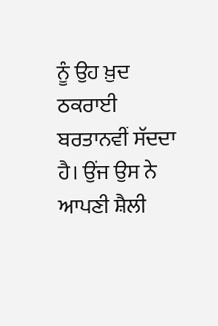ਨੂੰ ਉਹ ਖ਼ੁਦ ਠਕਰਾਈ ਬਰਤਾਨਵੀਂ ਸੱਦਦਾ ਹੈ। ਉਂਜ ਉਸ ਨੇ ਆਪਣੀ ਸ਼ੈਲੀ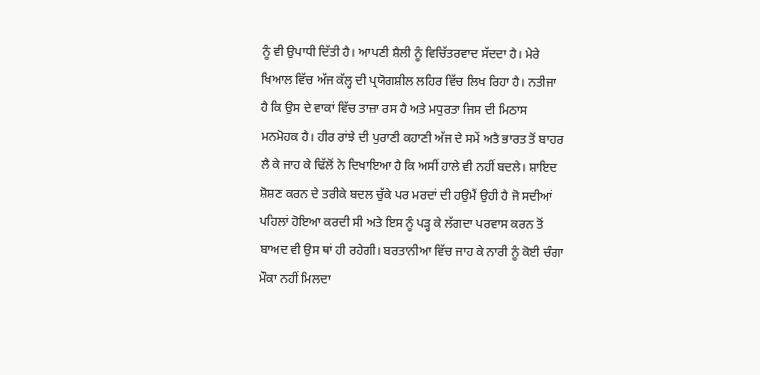ਨੂੰ ਵੀ ਉਪਾਧੀ ਦਿੱਤੀ ਹੈ। ਆਪਣੀ ਸ਼ੈਲੀ ਨੂੰ ਵਿਚਿੱਤਰਵਾਦ ਸੱਦਦਾ ਹੈ। ਮੇਰੇ ਖਿਆਲ ਵਿੱਚ ਅੱਜ ਕੱਲ੍ਹ ਦੀ ਪ੍ਰਯੋਗਸ਼ੀਲ ਲਹਿਰ ਵਿੱਚ ਲਿਖ ਰਿਹਾ ਹੈ। ਨਤੀਜਾ ਹੈ ਕਿ ਉਸ ਦੇ ਵਾਕਾਂ ਵਿੱਚ ਤਾਜ਼ਾ ਰਸ ਹੈ ਅਤੇ ਮਧੁਰਤਾ ਜਿਸ ਦੀ ਮਿਠਾਸ ਮਨਮੋਹਕ ਹੈ। ਹੀਰ ਰਾਂਝੇ ਦੀ ਪੁਰਾਣੀ ਕਹਾਣੀ ਅੱਜ ਦੇ ਸਮੇਂ ਅਤੈ ਭਾਰਤ ਤੋਂ ਬਾਹਰ ਲੈ ਕੇ ਜਾਹ ਕੇ ਢਿੱਲੋਂ ਨੇ ਦਿਖਾਇਆ ਹੈ ਕਿ ਅਸੀਂ ਹਾਲੇ ਵੀ ਨਹੀਂ ਬਦਲੇ। ਸ਼ਾਇਦ ਸ਼ੋਸ਼ਣ ਕਰਨ ਦੇ ਤਰੀਕੇ ਬਦਲ ਚੁੱਕੇ ਪਰ ਮਰਦਾਂ ਦੀ ਹਉਮੈਂ ਉਹੀ ਹੈ ਜੋ ਸਦੀਆਂ ਪਹਿਲਾਂ ਹੋਇਆ ਕਰਦੀ ਸੀ ਅਤੇ ਇਸ ਨੂੰ ਪੜ੍ਹ ਕੇ ਲੱਗਦਾ ਪਰਵਾਸ ਕਰਨ ਤੋਂ ਬਾਅਦ ਵੀ ਉਸ ਥਾਂ ਹੀ ਰਹੇਗੀ। ਬਰਤਾਨੀਆ ਵਿੱਚ ਜਾਹ ਕੇ ਨਾਰੀ ਨੂੰ ਕੋਈ ਚੰਗਾ ਮੌਕਾ ਨਹੀਂ ਮਿਲਦਾ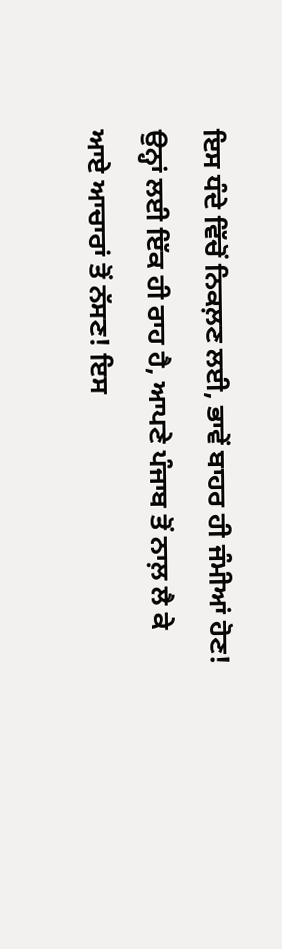ਇਸ ਧੰਦੇ ਵਿੱਚੋਂ ਨਿਕਲ਼ਣ ਲਈ, ਭਾਵੇਂ ਬਾਹਰ ਹੀ ਜੰਮੀਆਂ ਹੋਣ! ਉਨ੍ਹਾਂ ਲਈ ਇੱਕ ਹੀ ਰਾਹ ਹੈ, ਆਪਣੇ ਪੰਜਾਬ ਤੋਂ ਨਾਲ਼ ਲੈ ਕੇ ਆਏ ਆਚਾਰਾਂ ਤੋਂ ਨੱਸਣ! ਇਸ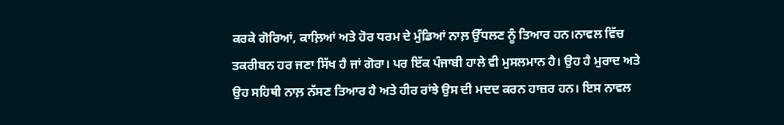ਕਰਕੇ ਗੋਰਿਆਂ, ਕਾਲ਼ਿਆਂ ਅਤੇ ਹੋਰ ਧਰਮ ਦੇ ਮੁੰਡਿਆਂ ਨਾਲ਼ ਉੱਧਲਣ ਨੂੰ ਤਿਆਰ ਹਨ।ਨਾਵਲ ਵਿੱਚ ਤਕਰੀਬਨ ਹਰ ਜਣਾ ਸਿੱਖ ਹੈ ਜਾਂ ਗੋਰਾ। ਪਰ ਇੱਕ ਪੰਜਾਬੀ ਹਾਲੇ ਵੀ ਮੁਸਲਮਾਨ ਹੈ। ਉਹ ਹੈ ਮੁਰਾਦ ਅਤੇ ਉਹ ਸਹਿਥੀ ਨਾਲ਼ ਨੱਸਣ ਤਿਆਰ ਹੈ ਅਤੇ ਹੀਰ ਰਾਂਝੇ ਉਸ ਦੀ ਮਦਦ ਕਰਨ ਹਾਜ਼ਰ ਹਨ। ਇਸ ਨਾਵਲ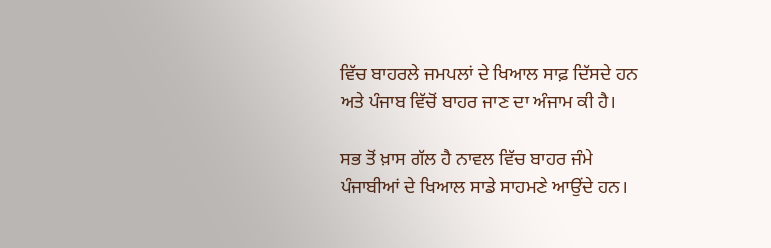ਵਿੱਚ ਬਾਹਰਲੇ ਜਮਪਲਾਂ ਦੇ ਖਿਆਲ ਸਾਫ਼ ਦਿੱਸਦੇ ਹਨ ਅਤੇ ਪੰਜਾਬ ਵਿੱਚੋਂ ਬਾਹਰ ਜਾਣ ਦਾ ਅੰਜਾਮ ਕੀ ਹੈ।

ਸਭ ਤੋਂ ਖ਼ਾਸ ਗੱਲ ਹੈ ਨਾਵਲ ਵਿੱਚ ਬਾਹਰ ਜੰਮੇ ਪੰਜਾਬੀਆਂ ਦੇ ਖਿਆਲ ਸਾਡੇ ਸਾਹਮਣੇ ਆਉਂਦੇ ਹਨ।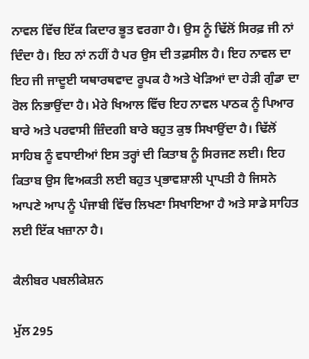ਨਾਵਲ ਵਿੱਚ ਇੱਕ ਕਿਦਾਰ ਭੂਤ ਵਰਗਾ ਹੈ। ਉਸ ਨੂੰ ਢਿੱਲੋਂ ਸਿਰਫ਼ ਜੀ ਨਾਂ ਦਿੰਦਾ ਹੈ। ਇਹ ਨਾਂ ਨਹੀਂ ਹੈ ਪਰ ਉਸ ਦੀ ਤਫ਼ਸੀਲ ਹੈ। ਇਹ ਨਾਵਲ ਦਾ ਇਹ ਜੀ ਜਾਦੂਈ ਯਥਾਰਥਵਾਦ ਰੂਪਕ ਹੈ ਅਤੇ ਖੇੜਿਆਂ ਦਾ ਹੇੜੀ ਗੁੰਡਾ ਦਾ ਰੋਲ ਨਿਭਾਉਂਦਾ ਹੈ। ਮੇਰੇ ਖਿਆਲ ਵਿੱਚ ਇਹ ਨਾਵਲ ਪਾਠਕ ਨੂੰ ਪਿਆਰ ਬਾਰੇ ਅਤੇ ਪਰਵਾਸੀ ਜ਼ਿੰਦਗੀ ਬਾਰੇ ਬਹੁਤ ਕੁਝ ਸਿਖਾਉਂਦਾ ਹੈ। ਢਿੱਲੋਂ ਸਾਹਿਬ ਨੂੰ ਵਧਾਈਆਂ ਇਸ ਤਰ੍ਹਾਂ ਦੀ ਕਿਤਾਬ ਨੂੰ ਸਿਰਜਣ ਲਈ। ਇਹ ਕਿਤਾਬ ਉਸ ਵਿਅਕਤੀ ਲਈ ਬਹੁਤ ਪ੍ਰਭਾਵਸ਼ਾਲੀ ਪ੍ਰਾਪਤੀ ਹੈ ਜਿਸਨੇ ਆਪਣੇ ਆਪ ਨੂੰ ਪੰਜਾਬੀ ਵਿੱਚ ਲਿਖਣਾ ਸਿਖਾਇਆ ਹੈ ਅਤੇ ਸਾਡੇ ਸਾਹਿਤ ਲਈ ਇੱਕ ਖਜ਼ਾਨਾ ਹੈ।

ਕੈਲੀਬਰ ਪਬਲੀਕੇਸ਼ਨ

ਮੁੱਲ 295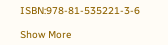ISBN:978-81-535221-3-6

Show More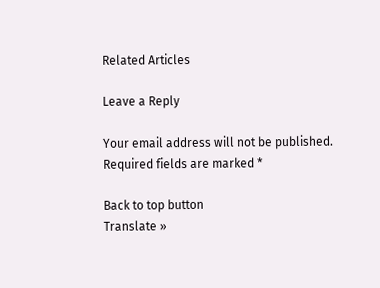Related Articles

Leave a Reply

Your email address will not be published. Required fields are marked *

Back to top button
Translate »